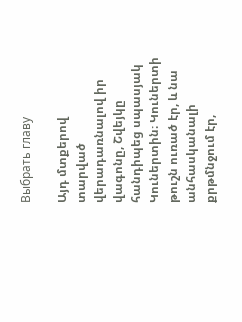Выбрать главу

Այդ մտքերով տարված վերադառնալով իր վագոնը, Շվեյկը հանդիպեց սպասյակ Կուներտին։ Կուներտի թուշն ուռած էր, և նա անհասկանալի քրթմնջում էր,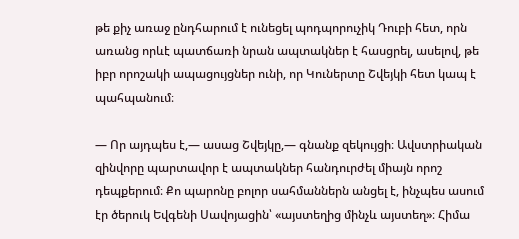թե քիչ առաջ ընդհարում է ունեցել պոդպորուչիկ Դուբի հետ, որն առանց որևէ պատճառի նրան ապտակներ է հասցրել, ասելով, թե իբր որոշակի ապացույցներ ունի, որ Կուներտը Շվեյկի հետ կապ է պահպանում։

― Որ այդպես է,— ասաց Շվեյկը,— գնանք զեկույցի։ Ավստրիական զինվորը պարտավոր է ապտակներ հանդուրժել միայն որոշ դեպքերում։ Քո պարոնը բոլոր սահմաններն անցել է, ինչպես ասում էր ծերուկ Եվգենի Սավոյացին՝ «այստեղից մինչև այստեղ»։ Հիմա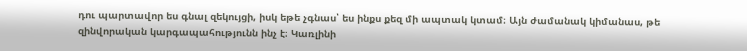դու պարտավոր ես գնալ զեկույցի, իսկ եթե չգնաս՝ ես ինքս քեզ մի ապտակ կտամ։ Այն ժամանակ կիմանաս, թե զինվորական կարգապահությունն ինչ է։ Կառլինի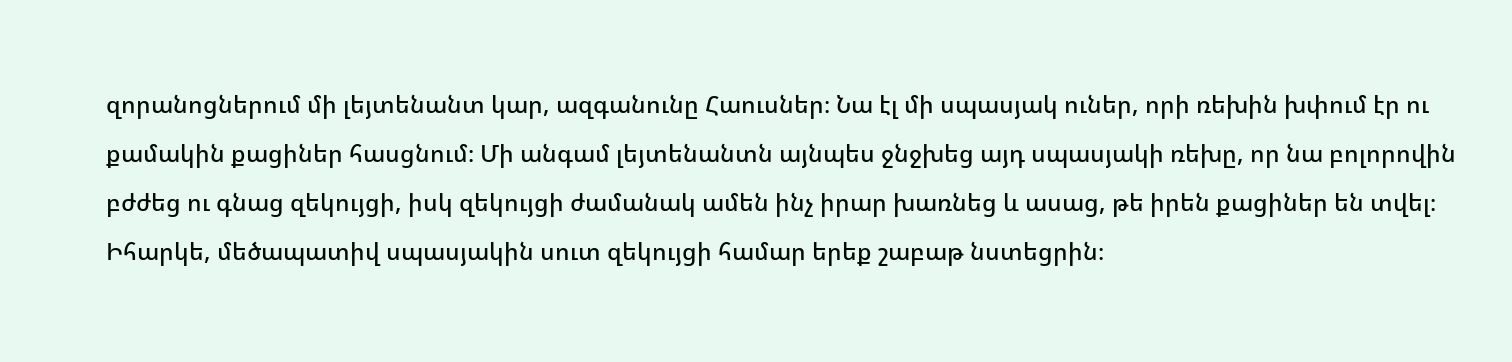զորանոցներում մի լեյտենանտ կար, ազգանունը Հաուսներ։ Նա էլ մի սպասյակ ուներ, որի ռեխին խփում էր ու քամակին քացիներ հասցնում։ Մի անգամ լեյտենանտն այնպես ջնջխեց այդ սպասյակի ռեխը, որ նա բոլորովին բժժեց ու գնաց զեկույցի, իսկ զեկույցի ժամանակ ամեն ինչ իրար խառնեց և ասաց, թե իրեն քացիներ են տվել։ Իհարկե, մեծապատիվ սպասյակին սուտ զեկույցի համար երեք շաբաթ նստեցրին։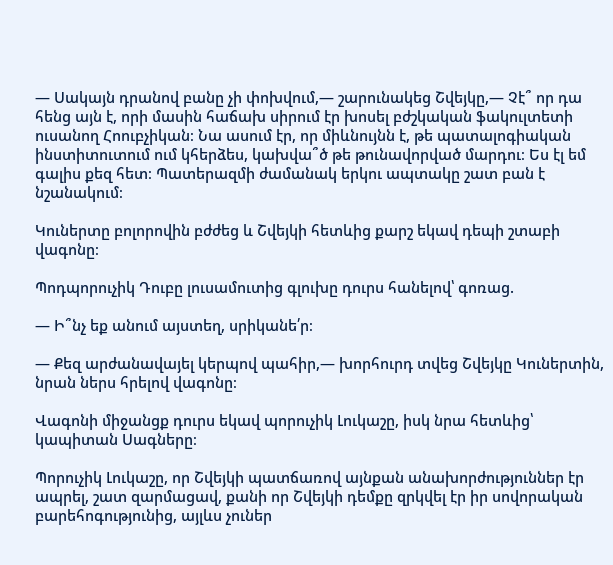— Սակայն դրանով բանը չի փոխվում,— շարունակեց Շվեյկը,― Չէ՞ որ դա հենց այն է, որի մասին հաճախ սիրում էր խոսել բժշկական ֆակուլտետի ուսանող Հոուբչիկան։ Նա ասում էր, որ միևնույնն է, թե պատալոգիական ինստիտուտում ում կհերձես, կախվա՞ծ թե թունավորված մարդու։ Ես էլ եմ գալիս քեզ հետ։ Պատերազմի ժամանակ երկու ապտակը շատ բան է նշանակում։

Կուներտը բոլորովին բժժեց և Շվեյկի հետևից քարշ եկավ դեպի շտաբի վագոնը։

Պոդպորուչիկ Դուբը լուսամուտից գլուխը դուրս հանելով՝ գոռաց.

— Ի՞նչ եք անում այստեղ, սրիկանե՛ր։

― Քեզ արժանավայել կերպով պահիր,— խորհուրդ տվեց Շվեյկը Կուներտին, նրան ներս հրելով վագոնը։

Վագոնի միջանցք դուրս եկավ պորուչիկ Լուկաշը, իսկ նրա հետևից՝ կապիտան Սագները։

Պորուչիկ Լուկաշը, որ Շվեյկի պատճառով այնքան անախորժություններ էր ապրել, շատ զարմացավ, քանի որ Շվեյկի դեմքը զրկվել էր իր սովորական բարեհոգությունից, այլևս չուներ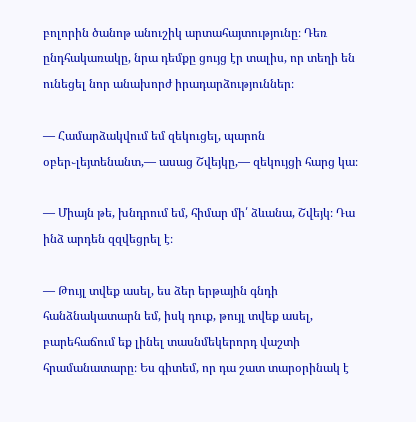բոլորին ծանոթ անուշիկ արտահայտությունը։ Դեռ ընդհակառակը, նրա դեմքը ցույց էր տալիս, որ տեղի են ունեցել նոր անախորժ իրադարձություններ։

— Համարձակվում եմ զեկուցել, պարոն օբեր֊լեյտենանտ,— ասաց Շվեյկը,— զեկույցի հարց կա։

— Միայն թե, խնդրում եմ, հիմար մի՛ ձևանա, Շվեյկ։ Դա ինձ արդեն զզվեցրել է։

— Թույլ տվեք ասել, ես ձեր երթային գնդի հանձնակատարն եմ, իսկ դուք, թույլ տվեք ասել, բարեհաճում եք լինել տասնմեկերորդ վաշտի հրամանատարը։ Ես գիտեմ, որ դա շատ տարօրինակ է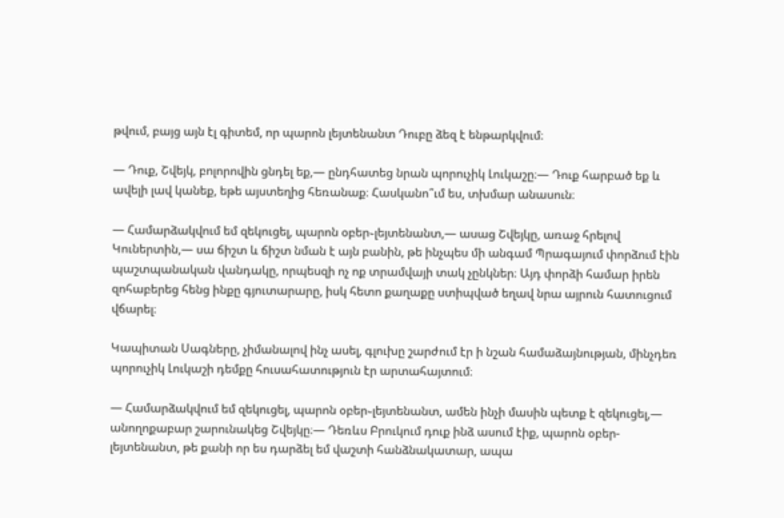թվում, բայց այն էլ գիտեմ, որ պարոն լեյտենանտ Դուբը ձեզ է ենթարկվում։

— Դուք, Շվեյկ, բոլորովին ցնդել եք,— ընդհատեց նրան պորուչիկ Լուկաշը։— Դուք հարբած եք և ավելի լավ կանեք, եթե այստեղից հեռանաք։ Հասկանո՞ւմ ես, տխմար անասուն։

— Համարձակվում եմ զեկուցել, պարոն օբեր֊լեյտենանտ,— ասաց Շվեյկը, առաջ հրելով Կուներտին,— սա ճիշտ և ճիշտ նման է այն բանին, թե ինչպես մի անգամ Պրագայում փորձում էին պաշտպանական վանդակը, որպեսզի ոչ ոք տրամվայի տակ չընկներ։ Այդ փորձի համար իրեն զոհաբերեց հենց ինքը գյուտարարը, իսկ հետո քաղաքը ստիպված եղավ նրա այրուն հատուցում վճարել։

Կապիտան Սագները, չիմանալով ինչ ասել, գլուխը շարժում էր ի նշան համաձայնության, մինչդեռ պորուչիկ Լուկաշի դեմքը հուսահատություն էր արտահայտում։

— Համարձակվում եմ զեկուցել, պարոն օբեր֊լեյտենանտ, ամեն ինչի մասին պետք է զեկուցել,— անողոքաբար շարունակեց Շվեյկը։— Դեռևս Բրուկում դուք ինձ ասում էիք, պարոն օբեր-լեյտենանտ, թե քանի որ ես դարձել եմ վաշտի հանձնակատար, ապա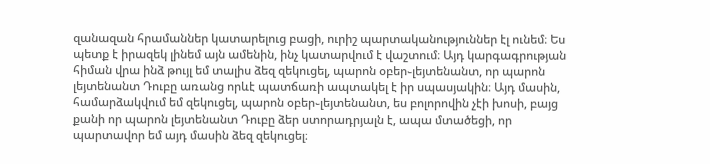զանազան հրամաններ կատարելուց բացի, ուրիշ պարտականություններ էլ ունեմ։ Ես պետք է իրազեկ լինեմ այն ամենին, ինչ կատարվում է վաշտում։ Այդ կարգագրության հիման վրա ինձ թույլ եմ տալիս ձեզ զեկուցել, պարոն օբեր֊լեյտենանտ, որ պարոն լեյտենանտ Դուբը առանց որևէ պատճառի ապտակել է իր սպասյակին։ Այդ մասին, համարձակվում եմ զեկուցել, պարոն օբեր֊լեյտենանտ, ես բոլորովին չէի խոսի, բայց քանի որ պարոն լեյտենանտ Դուբը ձեր ստորադրյալն է, ապա մտածեցի, որ պարտավոր եմ այդ մասին ձեզ զեկուցել։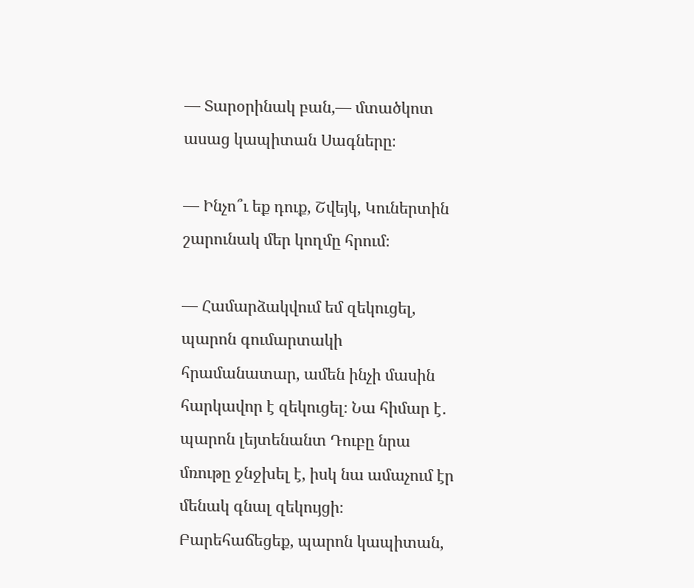— Տարօրինակ բան,— մտածկոտ ասաց կապիտան Սագները։

— Ինչո՞ւ եք դուք, Շվեյկ, Կուներտին շարունակ մեր կողմը հրում։

— Համարձակվում եմ զեկուցել, պարոն գումարտակի հրամանատար, ամեն ինչի մասին հարկավոր է զեկուցել։ Նա հիմար է․ պարոն լեյտենանտ Դուբը նրա մռութը ջնջխել է, իսկ նա ամաչում էր մենակ գնալ զեկույցի։ Բարեհաճեցեք, պարոն կապիտան,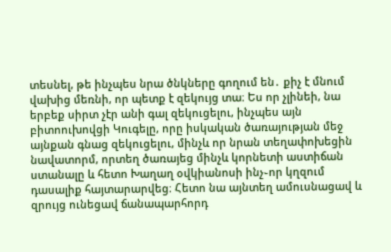տեսնել, թե ինչպես նրա ծնկները գողում են․ քիչ է մնում վախից մեռնի, որ պետք է զեկույց տա։ Ես որ չլինեի, նա երբեք սիրտ չէր անի գալ զեկուցելու, ինչպես այն բիտոուխովցի Կուգելը, որը իսկական ծառայության մեջ այնքան գնաց զեկուցելու, մինչև որ նրան տեղափոխեցին նավատորմ, որտեղ ծառայեց մինչև կորնետի աստիճան ստանալը և հետո Խաղաղ օվկիանոսի ինչ֊որ կղզում դասալիք հայտարարվեց։ Հետո նա այնտեղ ամուսնացավ և զրույց ունեցավ ճանապարհորդ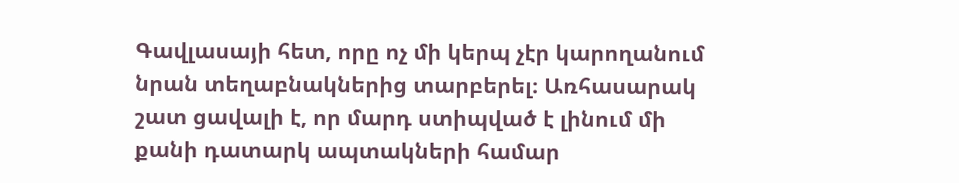Գավլասայի հետ, որը ոչ մի կերպ չէր կարողանում նրան տեղաբնակներից տարբերել։ Առհասարակ շատ ցավալի է, որ մարդ ստիպված է լինում մի քանի դատարկ ապտակների համար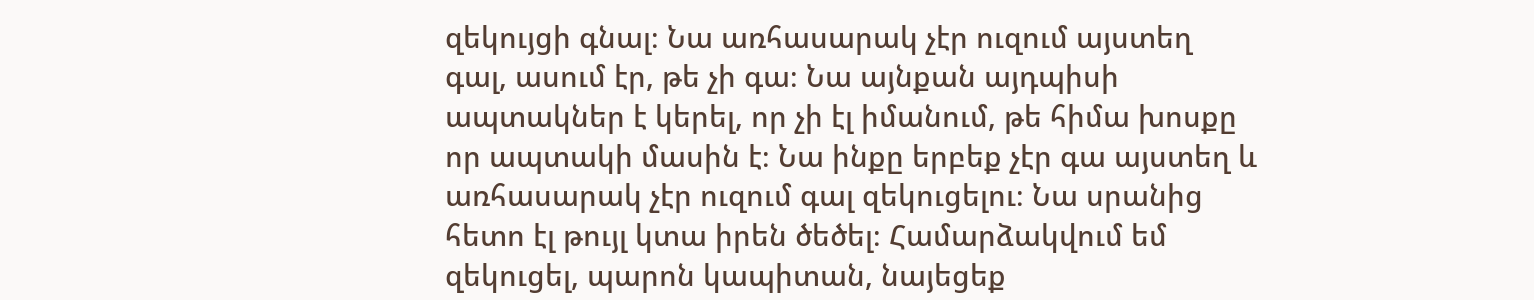զեկույցի գնալ։ Նա առհասարակ չէր ուզում այստեղ գալ, ասում էր, թե չի գա։ Նա այնքան այդպիսի ապտակներ է կերել, որ չի էլ իմանում, թե հիմա խոսքը որ ապտակի մասին է։ Նա ինքը երբեք չէր գա այստեղ և առհասարակ չէր ուզում գալ զեկուցելու։ Նա սրանից հետո էլ թույլ կտա իրեն ծեծել։ Համարձակվում եմ զեկուցել, պարոն կապիտան, նայեցեք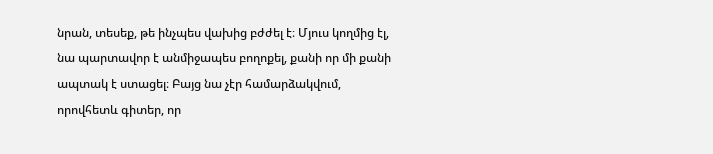նրան, տեսեք, թե ինչպես վախից բժժել է։ Մյուս կողմից էլ, նա պարտավոր է անմիջապես բողոքել, քանի որ մի քանի ապտակ է ստացել։ Բայց նա չէր համարձակվում, որովհետև գիտեր, որ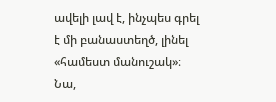ավելի լավ է, ինչպես գրել է մի բանաստեղծ, լինել «համեստ մանուշակ»։ Նա,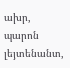ախր, պարոն լեյտենանտ,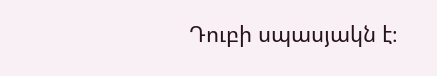Դուբի սպասյակն է։